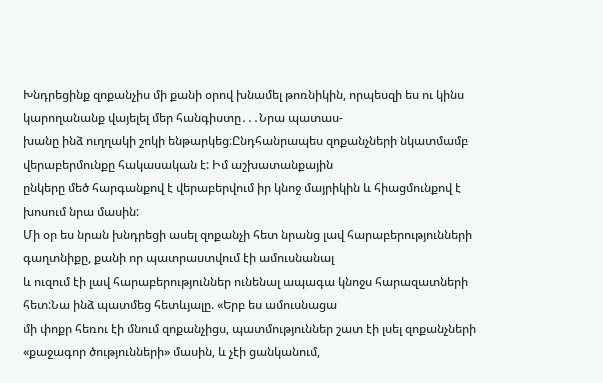Խնդրեցինք զոքանչիս մի քանի օրով խնամել թոռնիկին, որպեսզի ես ու կինս կարողանանք վայելել մեր հանգիստը․․․Նրա պատաս-
խանը ինձ ուղղակի շոկի ենթարկեց։Ընդհանրապես զոքանչների նկատմամբ վերաբերմունքը հակասական է: Իմ աշխատանքային
ընկերը մեծ հարգանքով է վերաբերվում իր կնոջ մայրիկին և հիացմունքով է խոսում նրա մասին:
Մի օր ես նրան խնդրեցի ասել զոքանչի հետ նրանց լավ հարաբերությունների գաղտնիքը, քանի որ պատրաստվում էի ամուսնանալ
և ուզում էի լավ հարաբերություններ ունենալ ապագա կնոջս հարազատների հետ:Նա ինձ պատմեց հետևյալը. «Երբ ես ամուսնացա
մի փոքր հեռու էի մնում զոքանչիցս, պատմություններ շատ էի լսել զոքանչների «քաջագոր ծությունների» մասին, և չէի ցանկանում,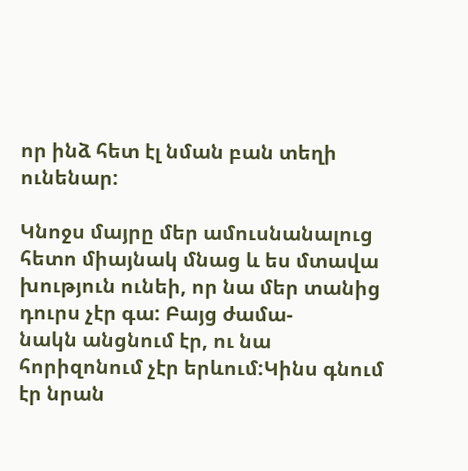որ ինձ հետ էլ նման բան տեղի ունենար:

Կնոջս մայրը մեր ամուսնանալուց հետո միայնակ մնաց և ես մտավա խություն ունեի, որ նա մեր տանից դուրս չէր գա: Բայց ժամա-
նակն անցնում էր, ու նա հորիզոնում չէր երևում:Կինս գնում էր նրան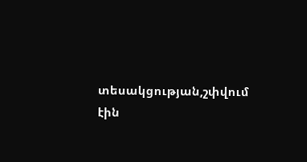տեսակցության,շփվում էին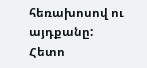հեռախոսով ու այդքանը: Հետո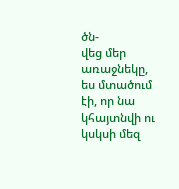ծն-
վեց մեր առաջնեկը, ես մտածում էի, որ նա կհայտնվի ու կսկսի մեզ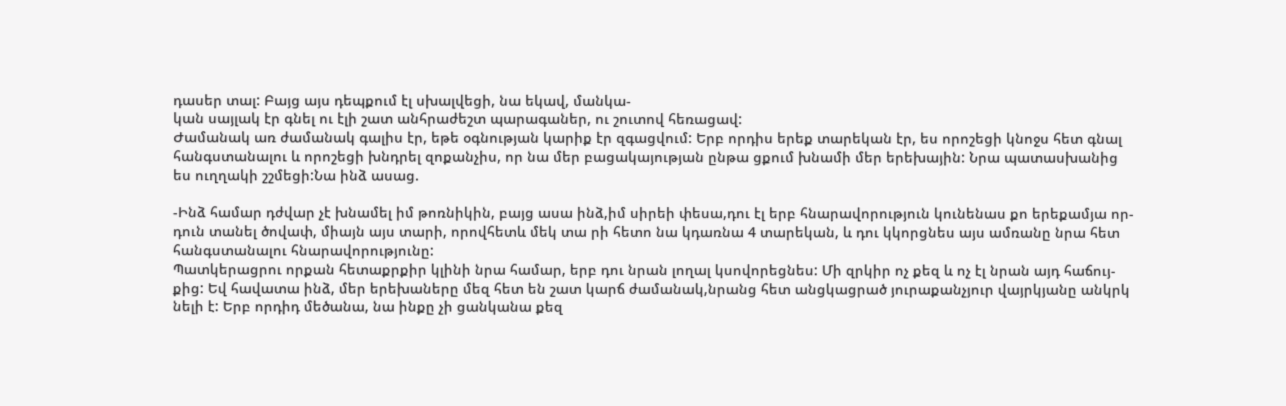դասեր տալ: Բայց այս դեպքում էլ սխալվեցի, նա եկավ, մանկա-
կան սայլակ էր գնել ու էլի շատ անհրաժեշտ պարագաներ, ու շուտով հեռացավ:
Ժամանակ առ ժամանակ գալիս էր, եթե օգնության կարիք էր զգացվում: Երբ որդիս երեք տարեկան էր, ես որոշեցի կնոջս հետ գնալ
հանգստանալու և որոշեցի խնդրել զոքանչիս, որ նա մեր բացակայության ընթա ցքում խնամի մեր երեխային: Նրա պատասխանից
ես ուղղակի շշմեցի:Նա ինձ ասաց.

-Ինձ համար դժվար չէ խնամել իմ թոռնիկին, բայց ասա ինձ,իմ սիրեի փեսա,դու էլ երբ հնարավորություն կունենաս քո երեքամյա որ-
դուն տանել ծովափ, միայն այս տարի, որովհետև մեկ տա րի հետո նա կդառնա 4 տարեկան, և դու կկորցնես այս ամռանը նրա հետ
հանգստանալու հնարավորությունը:
Պատկերացրու որքան հետաքրքիր կլինի նրա համար, երբ դու նրան լողալ կսովորեցնես: Մի զրկիր ոչ քեզ և ոչ էլ նրան այդ հաճույ-
քից: Եվ հավատա ինձ, մեր երեխաները մեզ հետ են շատ կարճ ժամանակ,նրանց հետ անցկացրած յուրաքանչյուր վայրկյանը անկրկ
նելի է: Երբ որդիդ մեծանա, նա ինքը չի ցանկանա քեզ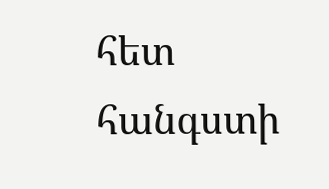հետ հանգստի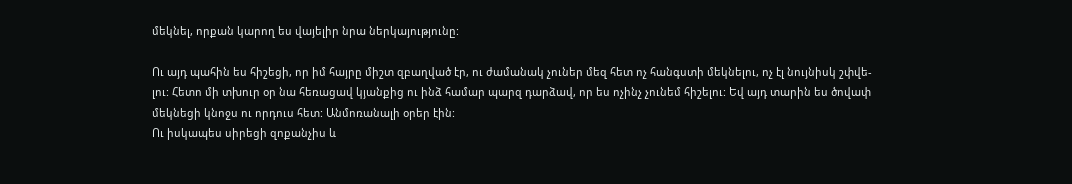մեկնել, որքան կարող ես վայելիր նրա ներկայությունը:

Ու այդ պահին ես հիշեցի, որ իմ հայրը միշտ զբաղված էր, ու ժամանակ չուներ մեզ հետ ոչ հանգստի մեկնելու, ոչ էլ նույնիսկ շփվե-
լու: Հետո մի տխուր օր նա հեռացավ կյանքից ու ինձ համար պարզ դարձավ, որ ես ոչինչ չունեմ հիշելու: Եվ այդ տարին ես ծովափ
մեկնեցի կնոջս ու որդուս հետ: Անմոռանալի օրեր էին:
Ու իսկապես սիրեցի զոքանչիս և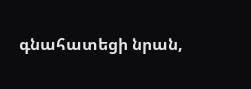գնահատեցի նրան,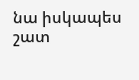նա իսկապես շատ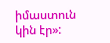իմաստուն կին էր»: